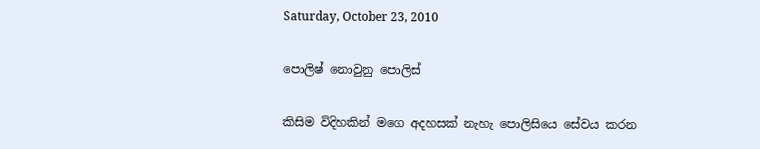Saturday, October 23, 2010

පොලිෂ් නොවුනු පොලිස්

කිසිම විදිහකින් මගෙ අදහසක් නැහැ පොලිසියෙ සේවය කරන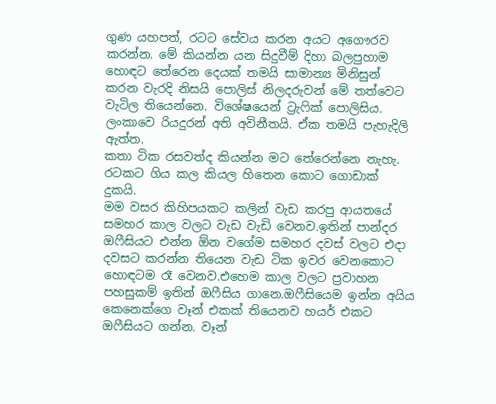ගුණ යහපත්, රටට සේවය කරන අයට අගෞරව කරන්න. මේ කියන්න යන සිදුවීම් දිහා බලපුහාම හොඳට තේරෙන දෙයක් තමයි සාමාන්‍ය මිනිසුන් කරන වැරදි නිසයි පොලිස් නිලදරුවන් මේ තත්වෙට වැටිල තියෙන්නෙ. විශේෂයෙන් ට්‍රැෆික් පොලිසිය. ලංකාවෙ රියදුරන් අති අවිනීතයි. ඒක තමයි පැහැදිලි ඇත්ත.
කතා ටික රසවත්ද කියන්න මට තේරෙන්නෙ නැහැ. රටකට ගිය කල කියල හිතෙන කොට ගොඩාක් දුකයි.
මම වසර කිහිපයකට කලින් වැඩ කරපු ආයතයේ සමහර කාල වලට වැඩ වැඩි වෙනව.ඉතින් පාන්දර ඔෆීසියට එන්න ඕන වගේම සමහර දවස් වලට එදා දවසට කරන්න තියෙන වැඩ ටික ඉවර වෙනකොට හොඳටම රෑ වෙනව.එහෙම කාල වලට ප්‍රවාහන පහසුකම් ඉතින් ඔෆීසිය ගානෙ.ඔෆීසියෙම ඉන්න අයිය කෙනෙක්ගෙ වෑන් එකක් තියෙනව හයර් එකට ඔෆීසියට ගන්න. වෑන්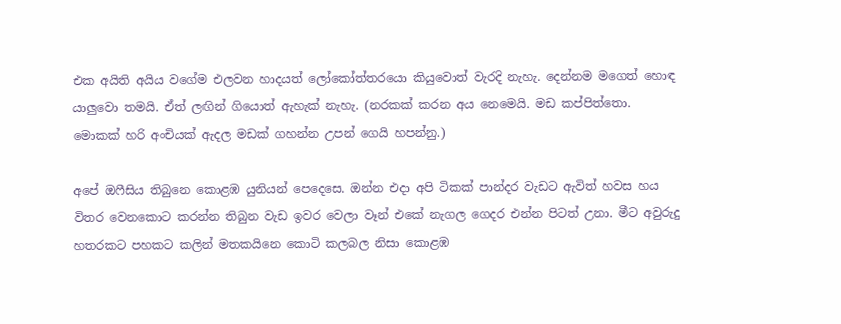එක අයිති අයිය වගේම එලවන හාදයත් ලෝකෝත්තරයො කියුවොත් වැරදි නැහැ. දෙන්නම මගෙත් හොඳ යාලුවො තමයි. ඒත් ලඟින් ගියොත් ඇහැක් නැහැ. (නරකක් කරන අය නෙමෙයි. මඩ කප්පිත්තො. මොකක් හරි අංචියක් ඇදල මඩක් ගහන්න උපන් ගෙයි හපන්නු.)

අපේ ඔෆීසිය තිබුනෙ කොළඹ යුනියන් පෙදෙසෙ. ඔන්න එදා අපි ටිකක් පාන්දර වැඩට ඇවිත් හවස හය විතර වෙනකොට කරන්න තිබුන වැඩ ඉවර වෙලා වෑන් එකේ නැගල ගෙදර එන්න පිටත් උනා. මීට අවුරුදු හතරකට පහකට කලින් මතකයිනෙ කොටි කලබල නිසා කොළඹ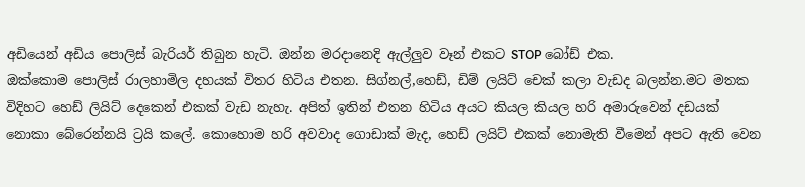අඩියෙන් අඩිය පොලිස් බැරියර් තිබුන හැටි. ඔන්න මරදානෙදි ඇල්ලුව වෑන් එකට STOP බෝඩ් එක.
ඔක්කොම පොලිස් රාලහාමිල දහයක් විතර හිටිය එතන. සිග්නල්,හෙඩ්, ඩිම් ලයිට් චෙක් කලා වැඩද බලන්න.මට මතක විදිහට හෙඩ් ලියිට් දෙකෙන් එකක් වැඩ නැහැ. අපිත් ඉතින් එතන හිටිය අයට කියල කියල හරි අමාරුවෙන් දඩයක් නොකා බේරෙන්නයි ට්‍රයි කලේ. කොහොම හරි අවවාද ගොඩාක් මැද, හෙඩ් ලයිට් එකක් නොමැති වීමෙන් අපට ඇති වෙන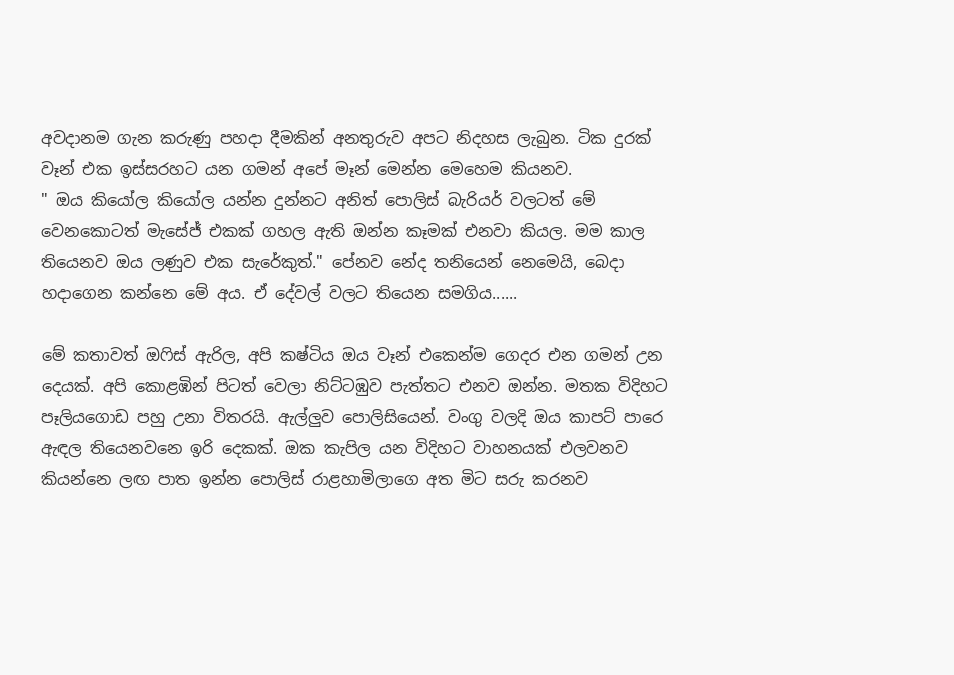අවදානම ගැන කරුණු පහදා දීමකින් අනතුරුව අපට නිදහස ලැබුන. ටික දුරක් වෑන් එක ඉස්සරහට යන ගමන් අපේ මෑන් මෙන්න මෙහෙම කියනව.
" ඔය කියෝල කියෝල යන්න දුන්නට අනිත් පොලිස් බැරියර් වලටත් මේ වෙනකොටත් මැසේජ් එකක් ගහල ඇති ඔන්න කෑමක් එනවා කියල. මම කාල තියෙනව ඔය ලණුව එක සැරේකුත්." පේනව නේද තනියෙන් නෙමෙයි, බෙදා හදාගෙන කන්නෙ මේ අය. ඒ දේවල් වලට තියෙන සමගිය......

මේ කතාවත් ඔෆිස් ඇරිල, අපි කෂ්ටිය ඔය වෑන් එකෙන්ම ගෙදර එන ගමන් උන දෙයක්. අපි කොළඹින් පිටත් වෙලා නිට්ටඹුව පැත්තට එනව ඔන්න. මතක විදිහට පෑලියගොඩ පහු උනා විතරයි. ඇල්ලුව පොලිසියෙන්. වංගු වලදි ඔය කාපට් පාරෙ ඇඳල තියෙනවනෙ ඉරි දෙකක්. ඔක කැපිල යන විදිහට වාහනයක් එලවනව කියන්නෙ ලඟ පාත ඉන්න පොලිස් රාළහාමිලාගෙ අත මිට සරු කරනව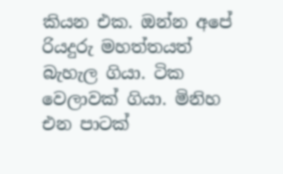කියන එක. ඔන්න අපේ රියදුරු මහත්තයත් බැහැල ගියා. ටික වෙලාවක් ගියා. මිනිහ එන පාටක්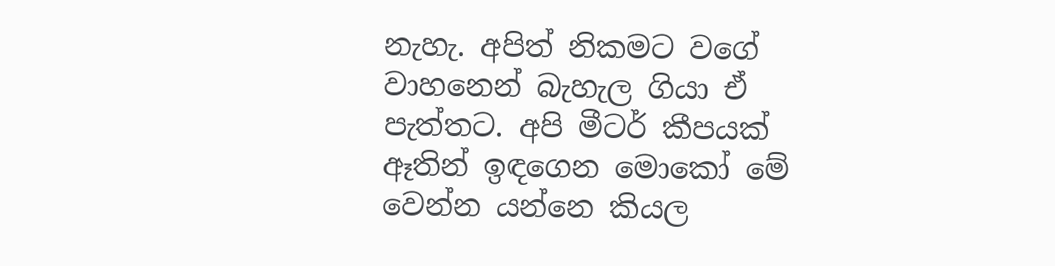නැහැ. අපිත් නිකමට වගේ වාහනෙන් බැහැල ගියා ඒ පැත්තට. අපි මීටර් කීපයක් ඈතින් ඉඳගෙන මොකෝ මේ වෙන්න යන්නෙ කියල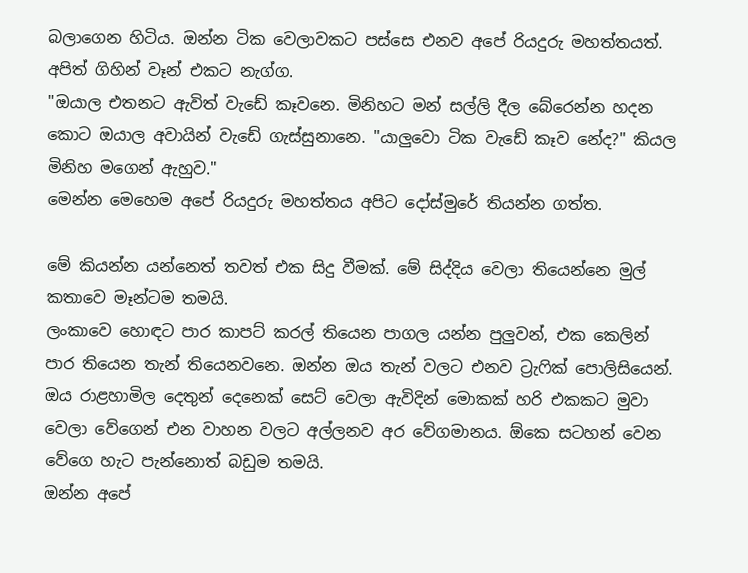බලාගෙන හිටිය. ඔන්න ටික වෙලාවකට පස්සෙ එනව අපේ රියදුරු මහත්තයත්. අපිත් ගිහින් වෑන් එකට නැග්ග.
"ඔයාල එතනට ඇවිත් වැඩේ කෑවනෙ. මිනිහට මන් සල්ලි දීල බේරෙන්න හදන කොට ඔයාල අවායින් වැඩේ ගැස්සුනානෙ. "යාලුවො ටික වැඩේ කෑව නේද?" කියල මිනිහ මගෙන් ඇහුව."
මෙන්න මෙහෙම අපේ රියදුරු මහත්තය අපිට දෝස්මුරේ තියන්න ගත්ත.

මේ කියන්න යන්නෙත් තවත් එක සිදු වීමක්. මේ සිද්දිය වෙලා තියෙන්නෙ මුල් කතාවෙ මෑන්ටම තමයි.
ලංකාවෙ හොඳට පාර කාපට් කරල් තියෙන පාගල යන්න පුලුවන්, එක කෙලින් පාර තියෙන තැන් තියෙනවනෙ. ඔන්න ඔය තැන් වලට එනව ට්‍රැෆික් පොලිසියෙන්. ඔය රාළහාමිල දෙතුන් දෙනෙක් සෙට් වෙලා ඇවිදින් මොකක් හරි එකකට මුවා වෙලා වේගෙන් එන වාහන වලට අල්ලනව අර වේගමානය. ඕකෙ සටහන් වෙන වේගෙ හැට පැන්නොත් බඩුම තමයි.
ඔන්න අපේ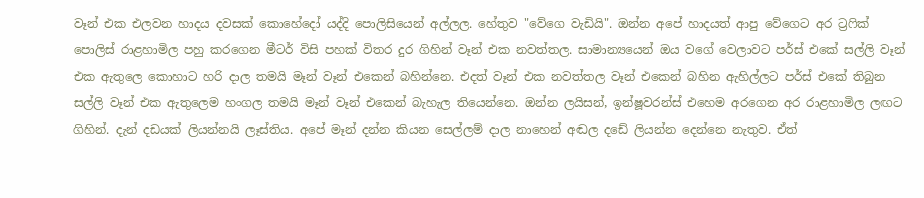වෑන් එක එලවන හාදය දවසක් කොහේදෝ යද්දි පොලිසියෙන් අල්ලල. හේතුව "වේගෙ වැඩියි". ඔන්න අපේ හාදයත් ආපු වේගෙට අර ට්‍රෆික් පොලිස් රාළහාමිල පහු කරගෙන මීටර් විසි පහක් විතර දුර ගිහින් වෑන් එක නවත්තල. සාමාන්‍යයෙන් ඔය වගේ වෙලාවට පර්ස් එකේ සල්ලි වෑන් එක ඇතුලෙ කොහාට හරි දාල තමයි මෑන් වෑන් එකෙන් බහින්නෙ. එදත් වෑන් එක නවත්තල වෑන් එකෙන් බහින ඇහිල්ලට පර්ස් එකේ තිබුන සල්ලි වෑන් එක ඇතුලෙම හංගල තමයි මෑන් වෑන් එකෙන් බැහැල තියෙන්නෙ. ඔන්න ලයිසන්, ඉන්ෂූවරන්ස් එහෙම අරගෙන අර රාළහාමිල ලඟට ගිහින්. දැන් දඩයක් ලියන්නයි ලෑස්තිය. අපේ මෑන් දන්න කියන සෙල්ලම් දාල නාහෙන් අඬල දඩේ ලියන්න දෙන්නෙ නැතුව. ඒත්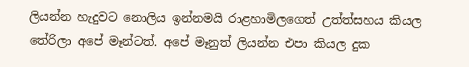ලියන්න හැදුවට නොලිය ඉන්නමයි රාළහාමිලගෙත් උත්ත්සහය කියල තේරිලා අපේ මෑන්ටත්. අපේ මෑනුත් ලියන්න එපා කියල දුක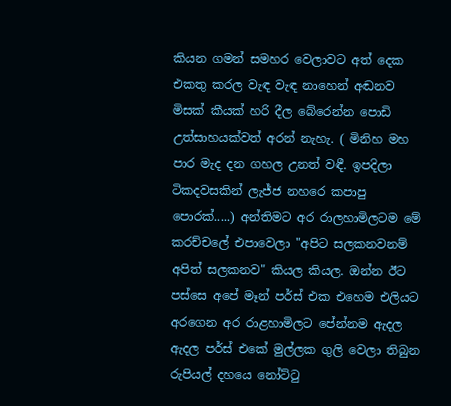කියන ගමන් සමහර වෙලාවට අත් දෙක එකතු කරල වැඳ වැඳ නාහෙන් අඬනව මිසක් කීයක් හරි දීල බේරෙන්න පොඩි උත්සාහයක්වත් අරන් නැහැ. ( මිනිහ මහ පාර මැද දන ගහල උනත් වඳී. ඉපදිලා ටිකදවසකින් ලැජ්ජ නහරෙ කපාපු පොරක්.....) අන්තිමට අර රාලහාමිලටම මේ කරච්චලේ එපාවෙලා "අපිට සලකනවනම් අපිත් සලකනව" කියල කියල. ඔන්න ඊට පස්සෙ අපේ මෑන් පර්ස් එක එහෙම එලියට අරගෙන අර රාළහාමිලට පේන්නම ඇදල ඇදල පර්ස් එකේ මුල්ලක ගුලි වෙලා තිබුන රුපියල් දහයෙ නෝට්ටු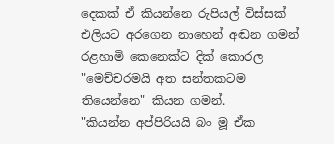දෙකක් ඒ කියන්නෙ රුපියල් විස්සක් එලියට අරගෙන නාහෙන් අඬන ගමන් රළහාමි කෙනෙක්ට දික් කොරල "මෙච්චරමයි අත සන්තකටම තියෙන්නෙ" කියන ගමන්.
"කියන්න අප්පිරියයි බං මූ ඒක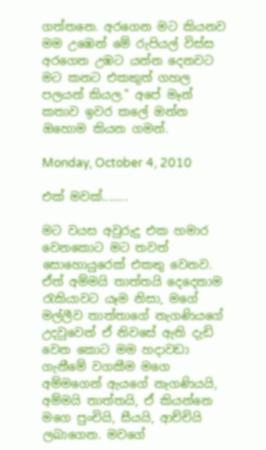ගත්තනෙ. අරගෙන මට කියනව මම උඹෙන් මේ රුපියල් විස්ස අරගෙන උඹට යන්න දෙනවට මට කනට එකකුත් ගහල පලයන් කියල." අපේ මෑන් කතාව ඉවර කලේ ඔන්න ඔහොම කියන ගමන්.

Monday, October 4, 2010

එක් මවක්........

මට වයස අවුරුදු එක හමාර වෙනකොට මට තවත් සොහොයුරෙක් එකතු වෙනව. ඒත් අම්මයි තාත්තයි දෙදෙනාම රැකියාවට යෑම නිසා, මගේ මල්ලීව තාත්තාගේ නැගණියගේ උදවුවෙන් ඒ නිවසේ ඇති දැඩි වෙන කොට මම හදාවඩා ගැනීමේ වගකීම මගෙ අම්මගෙන් ඇයගේ නැගණියයි, අම්මයි තාත්තයි, ඒ කියන්නෙ මගෙ පුංචියි, සීයයි, ආච්චියි ලබාගෙන. මවගේ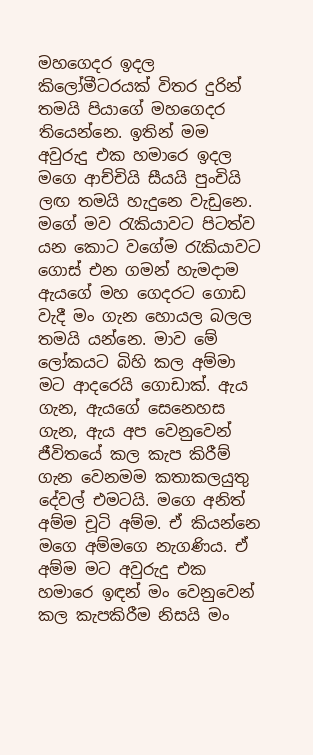මහගෙදර ඉදල කිලෝමීටරයක් විතර දුරින් තමයි පියාගේ මහගෙදර තියෙන්නෙ. ඉතින් මම අවුරුදු එක හමාරෙ ඉදල මගෙ ආච්චියි සීයයි පුංචියි ලඟ තමයි හැදුනෙ වැඩුනෙ. මගේ මව රැකියාවට පිටත්ව යන කොට වගේම රැකියාවට ගොස් එන ගමන් හැමදාම ඇයගේ මහ ගෙදරට ගොඩ වැදී මං ගැන හොයල බලල තමයි යන්නෙ. මාව මේ ලෝකයට බිහි කල අම්මා මට ආදරෙයි ගොඩාක්. ඇය ගැන, ඇයගේ සෙනෙහස ගැන, ඇය අප වෙනුවෙන් ජීවිතයේ කල කැප කිරීම් ගැන වෙනමම කතාකලයුතු දේවල් එමටයි. මගෙ අනිත් අම්ම චූටි අම්ම. ඒ කියන්නෙ මගෙ අම්මගෙ නැගණිය. ඒ අම්ම මට අවුරුදු එක හමාරෙ ඉඳන් මං වෙනුවෙන් කල කැපකිරීම නිසයි මං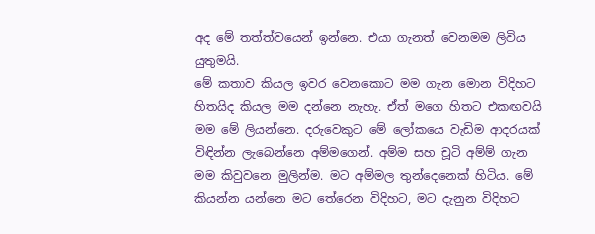අද මේ තත්ත්වයෙන් ඉන්නෙ. එයා ගැනත් වෙනමම ලිවිය යුතුමයි.
මේ කතාව කියල ඉවර වෙනකොට මම ගැන මොන විදිහට හිතයිද කියල මම දන්නෙ නැහැ. ඒත් මගෙ හිතට එකඟවයි මම මේ ලියන්නෙ. දරුවෙකුට මේ ලෝකයෙ වැඩිම ආදරයක් විඳින්න ලැබෙන්නෙ අම්මගෙන්. අම්ම සහ චූටි අම්ම් ගැන මම කිවුවනෙ මුලින්ම. මට අම්මල තුන්දෙනෙක් හිටිය. මේ කියන්න යන්නෙ මට තේරෙන විදිහට, මට දැනුන විදිහට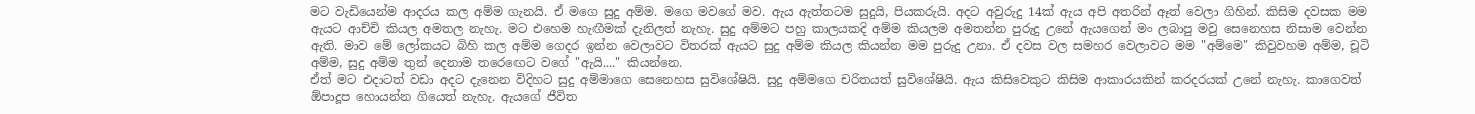මට වැඩියෙන්ම ආදරය කල අම්ම ගැනයි. ඒ මගෙ සුදු අම්ම. මගෙ මවගේ මව. ඇය ඇත්තටම සුදුයි, පියකරුයි. අදට අවුරුදු 14ක් ඇය අපි අතරින් ඈත් වෙලා ගිහින්. කිසිම දවසක මම ඇයට ආච්චි කියල අමතල නැහැ. මට එහෙම හැඟීමක් දැනිලත් නැහැ. සුදු අම්මට පහු කාලයකදි අම්ම කියලම අමතන්න පුරුදු උනේ ඇයගෙන් මං ලබාපු මවු සෙනෙහස නිසාම වෙන්න ඇති. මාව මේ ලෝකයට බිහි කල අම්ම ගෙදර ඉන්න වෙලාවට විතරක් ඇයට සුදු අම්ම කියල කියන්න මම පුරුදු උනා. ඒ දවස වල සමහර වෙලාවට මම "අම්මෙ" කිවුවහම අම්ම, චූටි අම්ම, සුදු අම්ම තුන් දෙනාම තරෙඟෙට වගේ "ඇයි...." කියන්නෙ.
ඒත් මට එදාටත් වඩා අදට දැනෙන විදිහට සුදු අම්මාගෙ සෙනෙහස සුවිශේෂියි. සුදු අම්මගෙ චරිතයත් සුවිශේෂියි. ඇය කිසිවෙකුට කිසිම ආකාරයකින් කරදරයක් උනේ නැහැ. කාගෙවත් ඕපාදූප හොයන්න ගියෙත් නැහැ. ඇයගේ ජීවිත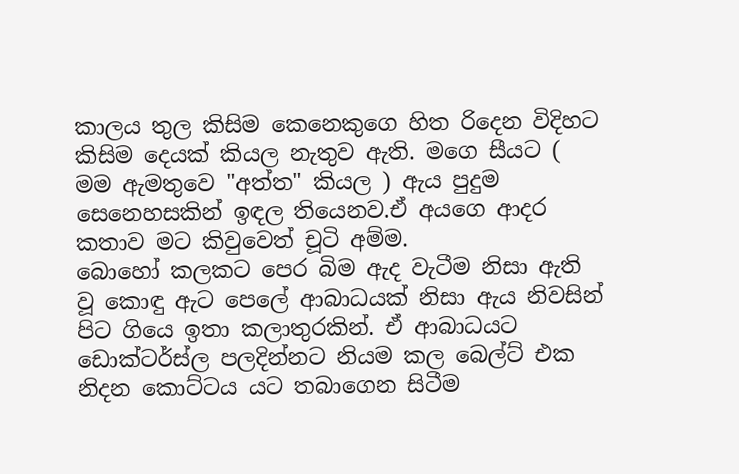කාලය තුල කිසිම කෙනෙකුගෙ හිත රිදෙන විදිහට කිසිම දෙයක් කියල නැතුව ඇති. මගෙ සීයට ( මම ඇමතුවෙ "අත්ත" කියල ) ඇය පුදුම සෙනෙහසකින් ඉඳල තියෙනව.ඒ අයගෙ ආදර කතාව මට කිවුවෙත් චූටි අම්ම.
බොහෝ කලකට පෙර බිම ඇද වැටීම නිසා ඇති වූ කොඳු ඇට පෙලේ ආබාධයක් නිසා ඇය නිවසින් පිට ගියෙ ඉතා කලාතුරකින්. ඒ ආබාධයට ඩොක්ටර්ස්ල පලදින්නට නියම කල බෙල්ට් එක නිදන කොට්ටය යට තබාගෙන සිටීම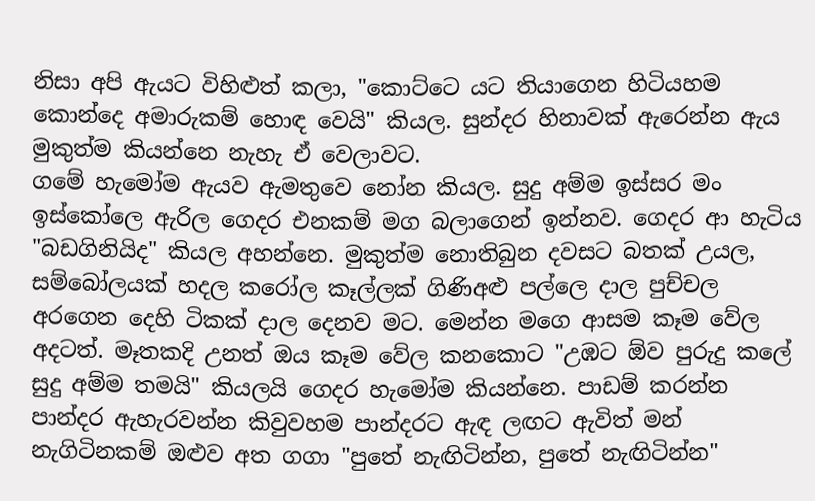නිසා අපි ඇයට විහිළුත් කලා, "කොට්ටෙ යට තියාගෙන හිටියහම කොන්දෙ අමාරුකම් හොඳ වෙයි" කියල. සුන්දර හිනාවක් ඇරෙන්න ඇය මුකුත්ම කියන්නෙ නැහැ ඒ වෙලාවට.
ගමේ හැමෝම ඇයව ඇමතුවෙ නෝන කියල. සුදු අම්ම ඉස්සර මං ඉස්කෝලෙ ඇරිල ගෙදර එනකම් මග බලාගෙන් ඉන්නව. ගෙදර ආ හැටිය "බඩගිනියිද" කියල අහන්නෙ. මුකුත්ම නොතිබුන දවසට බතක් උයල, සම්බෝලයක් හදල කරෝල කෑල්ලක් ගිණිඅළු පල්ලෙ දාල පුච්චල අරගෙන දෙහි ටිකක් දාල දෙනව මට. මෙන්න මගෙ ආසම කෑම වේල අදටත්. මෑතකදි උනත් ඔය කෑම වේල කනකොට "උඹට ඕව පුරුදු කලේ සුදු අම්ම තමයි" කියලයි ගෙදර හැමෝම කියන්නෙ. පාඩම් කරන්න පාන්දර ඇහැරවන්න කිවුවහම පාන්දරට ඇඳ ලඟට ඇවිත් මන් නැගිටිනකම් ඔළුව අත ගගා "පුතේ නැඟිටින්න, පුතේ නැඟිටින්න"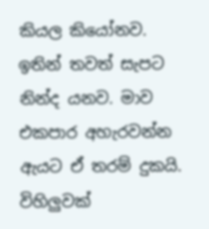කියල කියෝනව. ඉතින් තවත් සැපට නින්ද යනව. මාව එකපාර අහැරවන්න ඇයට ඒ තරම් දුකයි. විහිලුවක්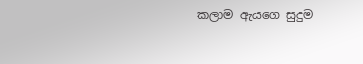කලාම ඇයගෙ සුදුම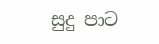සුදු පාට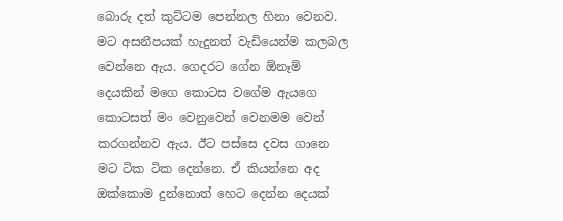බොරු දත් කුට්ටම පෙන්නල හිනා වෙනව. මට අසනීපයක් හැදුනත් වැඩියෙන්ම කලබල වෙන්නෙ ඇය. ගෙදරට ගේන ඕනෑම් දෙයකින් මගෙ කොටස වගේම ඇයගෙ කොටසත් මං වෙනුවෙන් වෙනමම වෙන් කරගන්නව ඇය. ඊට පස්සෙ දවස ගානෙ මට ටික ටික දෙන්නෙ. ඒ කියන්නෙ අද ඔක්කොම දුන්නොත් හෙට දෙන්න දෙයක්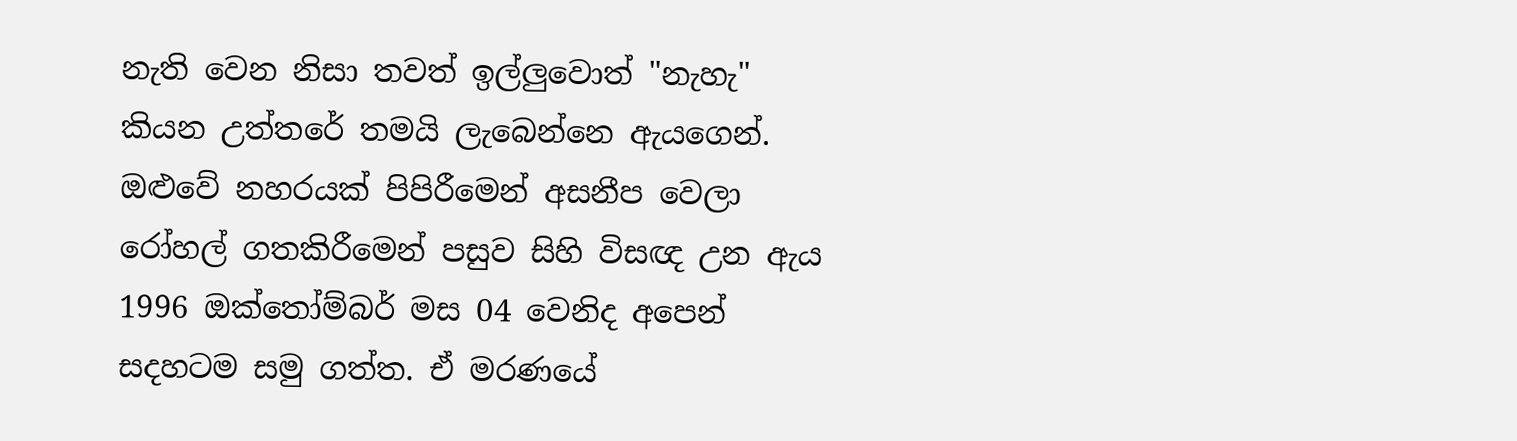නැති වෙන නිසා තවත් ඉල්ලුවොත් "නැහැ" කියන උත්තරේ තමයි ලැබෙන්නෙ ඇයගෙන්.
ඔළුවේ නහරයක් පිපිරීමෙන් අසනීප වෙලා රෝහල් ගතකිරීමෙන් පසුව සිහි විසඥ උන ඇය 1996 ඔක්තෝම්බර් මස 04 වෙනිද අපෙන් සදහටම සමු ගත්ත. ඒ මරණයේ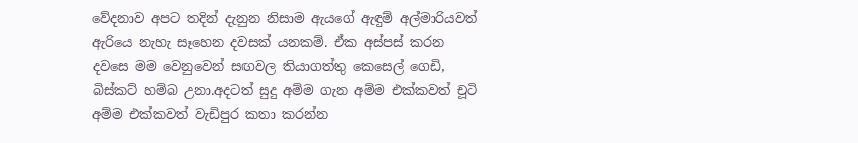වේදනාව අපට තදින් දැනුන නිසාම ඇයගේ ඇඳුම් අල්මාරියවත් ඇරියෙ නැහැ සෑහෙන දවසක් යනකම්. ඒක අස්පස් කරන දවසෙ මම වෙනුවෙන් සඟවල තියාගත්තු කෙසෙල් ගෙඩි, බිස්කට් හම්බ උනා.අදටත් සුදු අම්ම ගැන අම්ම එක්කවත් චූටි අම්ම එක්කවත් වැඩිපුර කතා කරන්න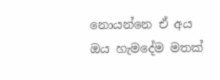නොයන්නෙ ඒ අය ඔය හැමදේම මතක්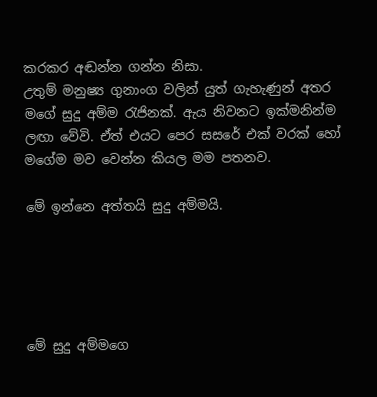කරකර අඬන්න ගන්න නිසා.
උතුම් මනුෂ්‍ය ගුනාංග වලින් යුත් ගැහැණුන් අතර මගේ සුදු අම්ම රැජිනක්. ඇය නිවනට ඉක්මනින්ම ලඟා වේවි. ඒත් එයට පෙර සසරේ එක් වරක් හෝ මගේම මව වෙන්න කියල මම පතනව.

මේ ඉන්නෙ අත්තයි සුදු අම්මයි.





මේ සුදු අම්මගෙ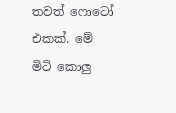තවත් ෆොටෝ එකක්. මේ මිටි කොලු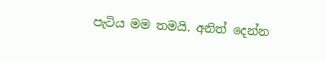පැටිය මම තමයි. අනිත් දෙන්න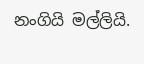නංගියි මල්ලියි.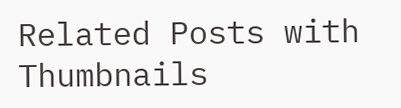Related Posts with Thumbnails